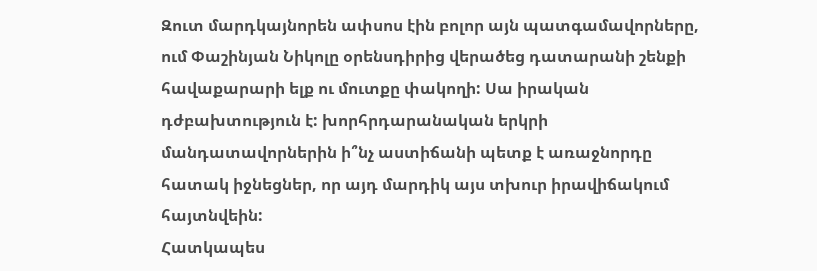Զուտ մարդկայնորեն ափսոս էին բոլոր այն պատգամավորները, ում Փաշինյան Նիկոլը օրենսդիրից վերածեց դատարանի շենքի հավաքարարի ելք ու մուտքը փակողի: Սա իրական դժբախտություն է: խորհրդարանական երկրի մանդատավորներին ի՞նչ աստիճանի պետք է առաջնորդը հատակ իջնեցներ, որ այդ մարդիկ այս տխուր իրավիճակում հայտնվեին:
Հատկապես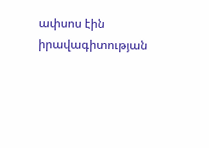ափսոս էին իրավագիտության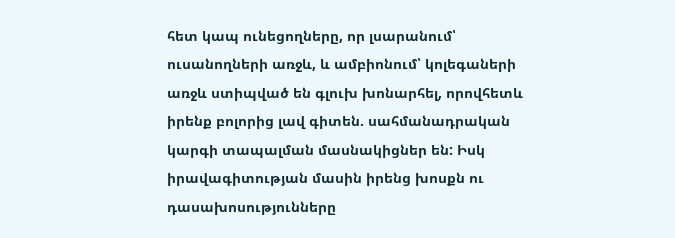հետ կապ ունեցողները, որ լսարանում՝ ուսանողների առջև, և ամբիոնում՝ կոլեգաների առջև ստիպված են գլուխ խոնարհել, որովհետև իրենք բոլորից լավ գիտեն. սահմանադրական կարգի տապալման մասնակիցներ են: Իսկ իրավագիտության մասին իրենց խոսքն ու դասախոսությունները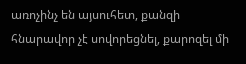առոչինչ են այսուհետ, քանզի հնարավոր չէ սովորեցնել, քարոզել մի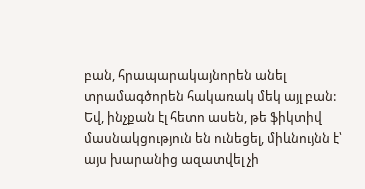բան, հրապարակայնորեն անել տրամագծորեն հակառակ մեկ այլ բան: Եվ, ինչքան էլ հետո ասեն, թե ֆիկտիվ մասնակցություն են ունեցել, միևնույնն է՝ այս խարանից ազատվել չի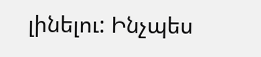լինելու: Ինչպես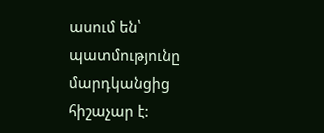ասում են՝ պատմությունը մարդկանցից հիշաչար է: